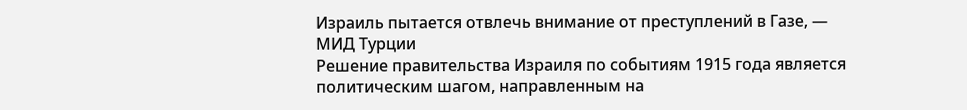Израиль пытается отвлечь внимание от преступлений в Газе, — МИД Турции
Решение правительства Израиля по событиям 1915 года является политическим шагом, направленным на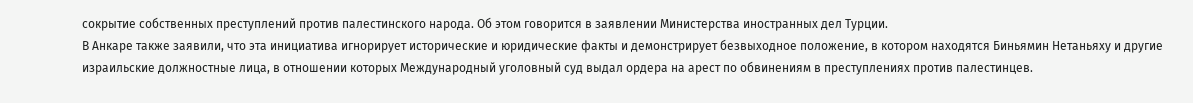сокрытие собственных преступлений против палестинского народа. Об этом говорится в заявлении Министерства иностранных дел Турции.
В Анкаре также заявили, что эта инициатива игнорирует исторические и юридические факты и демонстрирует безвыходное положение, в котором находятся Биньямин Нетаньяху и другие израильские должностные лица, в отношении которых Международный уголовный суд выдал ордера на арест по обвинениям в преступлениях против палестинцев.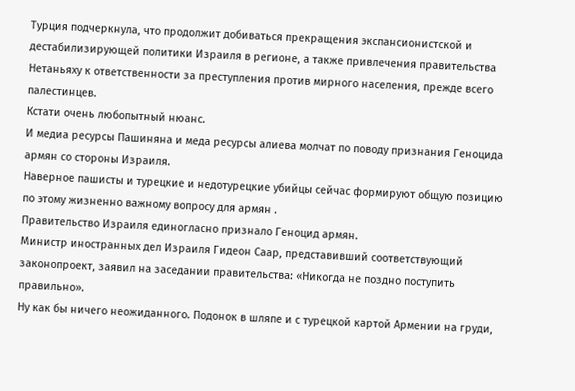Турция подчеркнула, что продолжит добиваться прекращения экспансионистской и дестабилизирующей политики Израиля в регионе, а также привлечения правительства Нетаньяху к ответственности за преступления против мирного населения, прежде всего палестинцев.
Кстати очень любопытный нюанс.
И медиа ресурсы Пашиняна и меда ресурсы алиева молчат по поводу признания Геноцида армян со стороны Израиля.
Наверное пашисты и турецкие и недотурецкие убийцы сейчас формируют общую позицию по этому жизненно важному вопросу для армян .
Правительство Израиля единогласно признало Геноцид армян.
Министр иностранных дел Израиля Гидеон Саар, представивший соответствующий законопроект, заявил на заседании правительства: «Никогда не поздно поступить правильно».
Ну как бы ничего неожиданного. Подонок в шляпе и с турецкой картой Армении на груди,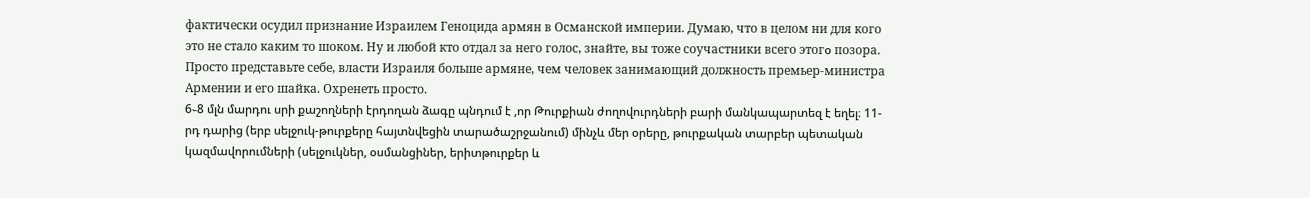фактически осудил признание Израилем Геноцида армян в Османской империи. Думаю, что в целом ни для кого это не стало каким то шоком. Ну и любой кто отдал за него голос, знайте, вы тоже соучастники всего этогօ позора.
Просто представьте себе, власти Израиля больше армяне, чем человек занимающий должность премьер-министра Армении и его шайка. Охренеть просто.
6֊8 մլն մարդու սրի քաշողների էրդողան ձագը պնդում է ,որ Թուրքիան ժողովուրդների բարի մանկապարտեզ է եղել։ 11-րդ դարից (երբ սելջուկ-թուրքերը հայտնվեցին տարածաշրջանում) մինչև մեր օրերը, թուրքական տարբեր պետական կազմավորումների (սելջուկներ, օսմանցիներ, երիտթուրքեր և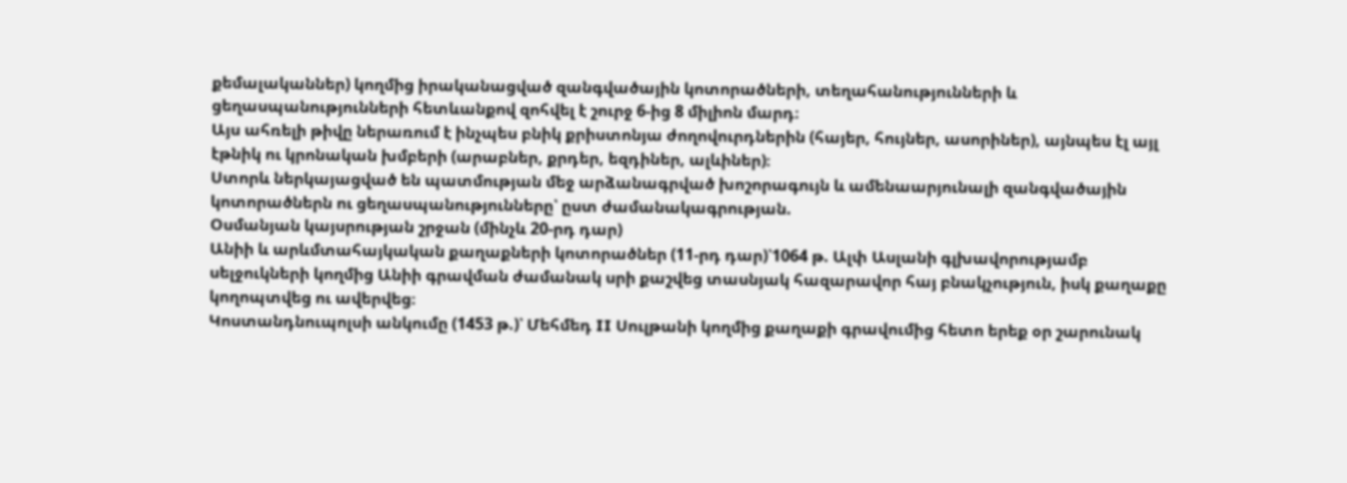քեմալականներ) կողմից իրականացված զանգվածային կոտորածների, տեղահանությունների և ցեղասպանությունների հետևանքով զոհվել է շուրջ 6-ից 8 միլիոն մարդ։
Այս ահռելի թիվը ներառում է ինչպես բնիկ քրիստոնյա ժողովուրդներին (հայեր, հույներ, ասորիներ), այնպես էլ այլ էթնիկ ու կրոնական խմբերի (արաբներ, քրդեր, եզդիներ, ալևիներ)։
Ստորև ներկայացված են պատմության մեջ արձանագրված խոշորագույն և ամենաարյունալի զանգվածային կոտորածներն ու ցեղասպանությունները՝ ըստ ժամանակագրության.
Օսմանյան կայսրության շրջան (մինչև 20-րդ դար)
Անիի և արևմտահայկական քաղաքների կոտորածներ (11-րդ դար)՝1064 թ. Ալփ Ասլանի գլխավորությամբ սելջուկների կողմից Անիի գրավման ժամանակ սրի քաշվեց տասնյակ հազարավոր հայ բնակչություն, իսկ քաղաքը կողոպտվեց ու ավերվեց։
Կոստանդնուպոլսի անկումը (1453 թ.)՝ Մեհմեդ II Սուլթանի կողմից քաղաքի գրավումից հետո երեք օր շարունակ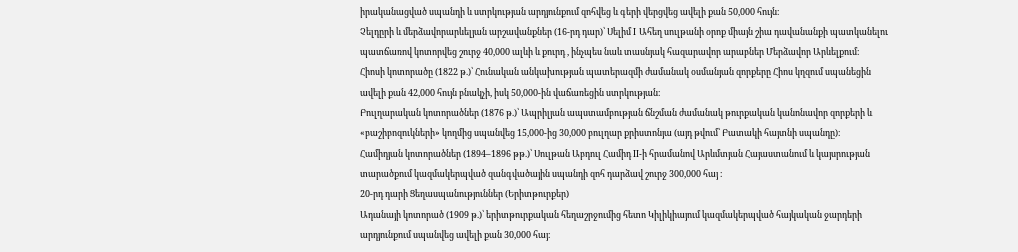իրականացված սպանդի և ստրկության արդյունքում զոհվեց և գերի վերցվեց ավելի քան 50,000 հույն։
Չելդըրի և մերձավորարևելյան արշավանքներ (16-րդ դար)՝ Սելիմ I Ահեղ սուլթանի օրոք միայն շիա դավանանքի պատկանելու պատճառով կոտորվեց շուրջ 40,000 ալևի և քուրդ , ինչպես նաև տասնյակ հազարավոր արաբներ Մերձավոր Արևելքում։
Հիոսի կոտորածը (1822 թ.)՝ Հունական անկախության պատերազմի ժամանակ օսմանյան զորքերը Հիոս կղզում սպանեցին ավելի քան 42,000 հույն բնակչի, իսկ 50,000-ին վաճառեցին ստրկության։
Բուլղարական կոտորածներ (1876 թ.)՝ Ապրիլյան ապստամբության ճնշման ժամանակ թուրքական կանոնավոր զորքերի և «բաշիբոզուկների» կողմից սպանվեց 15,000-ից 30,000 բուլղար քրիստոնյա (այդ թվում՝ Բատակի հայտնի սպանդը)։
Համիդյան կոտորածներ (1894–1896 թթ.)՝ Սուլթան Աբդուլ Համիդ II-ի հրամանով Արևմտյան Հայաստանում և կայսրության տարածքում կազմակերպված զանգվածային սպանդի զոհ դարձավ շուրջ 300,000 հայ ։
20-րդ դարի Ցեղասպանություններ (Երիտթուրքեր)
Ադանայի կոտորած (1909 թ.)՝ երիտթուրքական հեղաշրջումից հետո Կիլիկիայում կազմակերպված հայկական ջարդերի արդյունքում սպանվեց ավելի քան 30,000 հայ։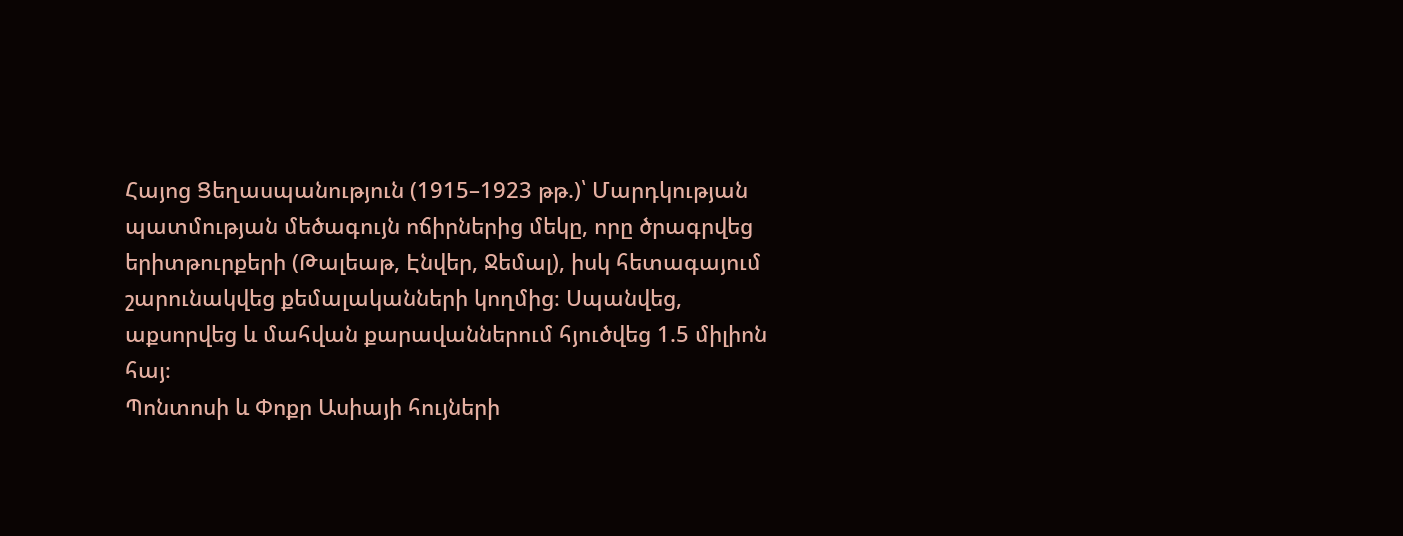Հայոց Ցեղասպանություն (1915–1923 թթ.)՝ Մարդկության պատմության մեծագույն ոճիրներից մեկը, որը ծրագրվեց երիտթուրքերի (Թալեաթ, Էնվեր, Ջեմալ), իսկ հետագայում շարունակվեց քեմալականների կողմից։ Սպանվեց, աքսորվեց և մահվան քարավաններում հյուծվեց 1.5 միլիոն հայ։
Պոնտոսի և Փոքր Ասիայի հույների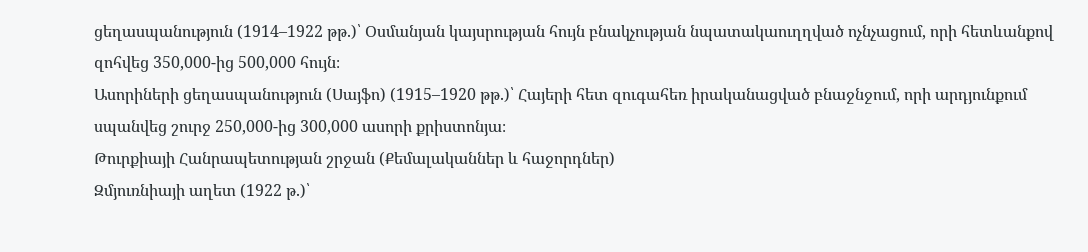ցեղասպանություն (1914–1922 թթ.)՝ Օսմանյան կայսրության հույն բնակչության նպատակաուղղված ոչնչացում, որի հետևանքով զոհվեց 350,000-ից 500,000 հույն։
Ասորիների ցեղասպանություն (Սայֆո) (1915–1920 թթ.)՝ Հայերի հետ զուգահեռ իրականացված բնաջնջում, որի արդյունքում սպանվեց շուրջ 250,000-ից 300,000 ասորի քրիստոնյա։
Թուրքիայի Հանրապետության շրջան (Քեմալականներ և հաջորդներ)
Զմյուռնիայի աղետ (1922 թ.)՝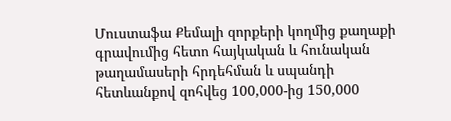Մուստաֆա Քեմալի զորքերի կողմից քաղաքի գրավումից հետո հայկական և հունական թաղամասերի հրդեհման և սպանդի հետևանքով զոհվեց 100,000-ից 150,000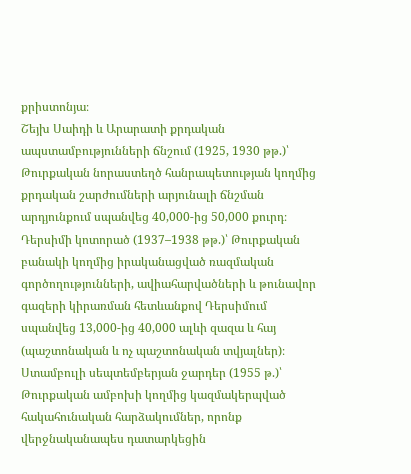քրիստոնյա։
Շեյխ Սաիդի և Արարատի քրդական ապստամբությունների ճնշում (1925, 1930 թթ.)՝ Թուրքական նորաստեղծ հանրապետության կողմից քրդական շարժումների արյունալի ճնշման արդյունքում սպանվեց 40,000-ից 50,000 քուրդ։
Դերսիմի կոտորած (1937–1938 թթ.)՝ Թուրքական բանակի կողմից իրականացված ռազմական գործողությունների, ավիահարվածների և թունավոր գազերի կիրառման հետևանքով Դերսիմում սպանվեց 13,000-ից 40,000 ալևի զազա և հայ (պաշտոնական և ոչ պաշտոնական տվյալներ)։
Ստամբուլի սեպտեմբերյան ջարդեր (1955 թ.)՝ Թուրքական ամբոխի կողմից կազմակերպված հակահունական հարձակումներ, որոնք վերջնականապես դատարկեցին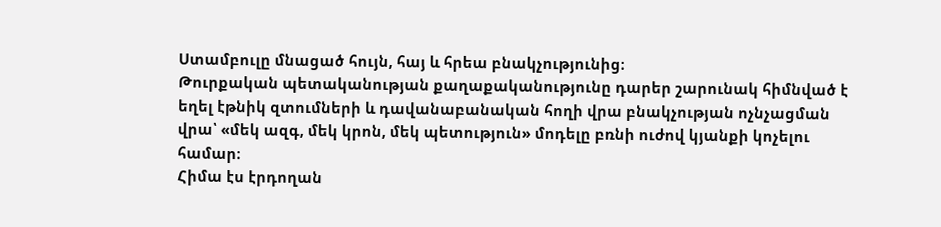Ստամբուլը մնացած հույն, հայ և հրեա բնակչությունից։
Թուրքական պետականության քաղաքականությունը դարեր շարունակ հիմնված է եղել էթնիկ զտումների և դավանաբանական հողի վրա բնակչության ոչնչացման վրա՝ «մեկ ազգ, մեկ կրոն, մեկ պետություն» մոդելը բռնի ուժով կյանքի կոչելու համար։
Հիմա էս էրդողան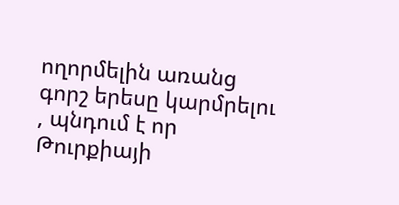ողորմելին առանց գորշ երեսը կարմրելու , պնդում է որ Թուրքիայի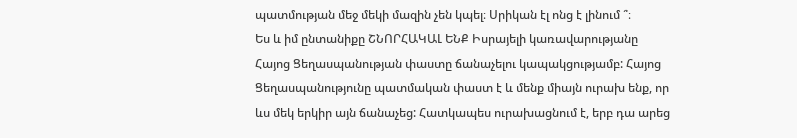պատմության մեջ մեկի մազին չեն կպել։ Սրիկան էլ ոնց է լինում ՞։
Ես և իմ ընտանիքը ՇՆՈՐՀԱԿԱԼ ԵՆՔ Իսրայելի կառավարությանը Հայոց Ցեղասպանության փաստը ճանաչելու կապակցությամբ: Հայոց Ցեղասպանությունը պատմական փաստ է և մենք միայն ուրախ ենք, որ ևս մեկ երկիր այն ճանաչեց: Հատկապես ուրախացնում է, երբ դա արեց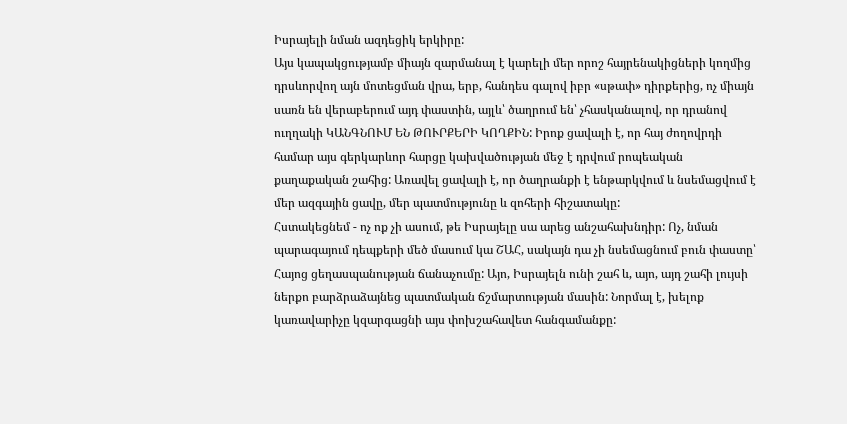Իսրայելի նման ազդեցիկ երկիրը:
Այս կապակցությամբ միայն զարմանալ է կարելի մեր որոշ հայրենակիցների կողմից դրսևորվող այն մոտեցման վրա, երբ, հանդես գալով իբր «սթափ» դիրքերից, ոչ միայն սառն են վերաբերում այդ փաստին, այլև՝ ծաղրում են՝ չհասկանալով, որ դրանով ուղղակի ԿԱՆԳՆՈՒՄ ԵՆ ԹՈՒՐՔԵՐԻ ԿՈՂՔԻՆ: Իրոք ցավալի է, որ հայ ժողովրդի համար այս գերկարևոր հարցը կախվածության մեջ է դրվում րոպեական քաղաքական շահից: Առավել ցավալի է, որ ծաղրանքի է ենթարկվում և նսեմացվում է մեր ազգային ցավը, մեր պատմությունը և զոհերի հիշատակը:
Հստակեցնեմ - ոչ ոք չի ասում, թե Իսրայելը սա արեց անշահախնդիր: Ոչ, նման պարագայում դեպքերի մեծ մասում կա ՇԱՀ, սակայն դա չի նսեմացնում բուն փաստը՝ Հայոց ցեղասպանության ճանաչումը: Այո, Իսրայելն ունի շահ և, այո, այդ շահի լույսի ներքո բարձրաձայնեց պատմական ճշմարտության մասին: Նորմալ է, խելոք կառավարիչը կզարգացնի այս փոխշահավետ հանգամանքը: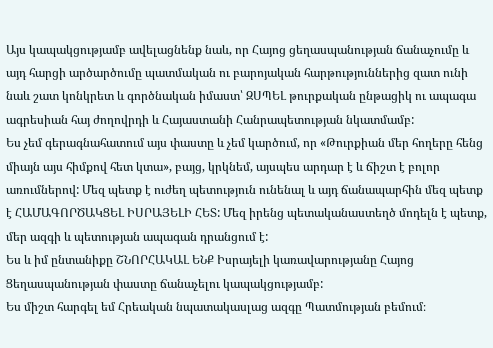Այս կապակցությամբ ավելացնենք նաև, որ Հայոց ցեղասպանության ճանաչումը և այդ հարցի արծարծումը պատմական ու բարոյական հարթություններից զատ ունի նաև շատ կոնկրետ և գործնական իմաստ՝ ԶՍՊԵԼ թուրքական ընթացիկ ու ապագա ագրեսիան հայ ժողովրդի և Հայաստանի Հանրապետության նկատմամբ:
Ես չեմ գերագնահատում այս փաստը և չեմ կարծում, որ «Թուրքիան մեր հողերը հենց միայն այս հիմքով հետ կտա», բայց, կրկնեմ, այսպես արդար է և ճիշտ է բոլոր առումներով: Մեզ պետք է ուժեղ պետություն ունենալ և այդ ճանապարհին մեզ պետք է ՀԱՄԱԳՈՐԾԱԿՑԵԼ ԻՍՐԱՅԵԼԻ ՀԵՏ: Մեզ իրենց պետականաստեղծ մոդելն է պետք, մեր ազգի և պետության ապագան դրանցում է:
Ես և իմ ընտանիքը ՇՆՈՐՀԱԿԱԼ ԵՆՔ Իսրայելի կառավարությանը Հայոց Ցեղասպանության փաստը ճանաչելու կապակցությամբ:
Ես միշտ հարգել եմ Հրեական նպատակասլաց ազգը Պատմության բեմում։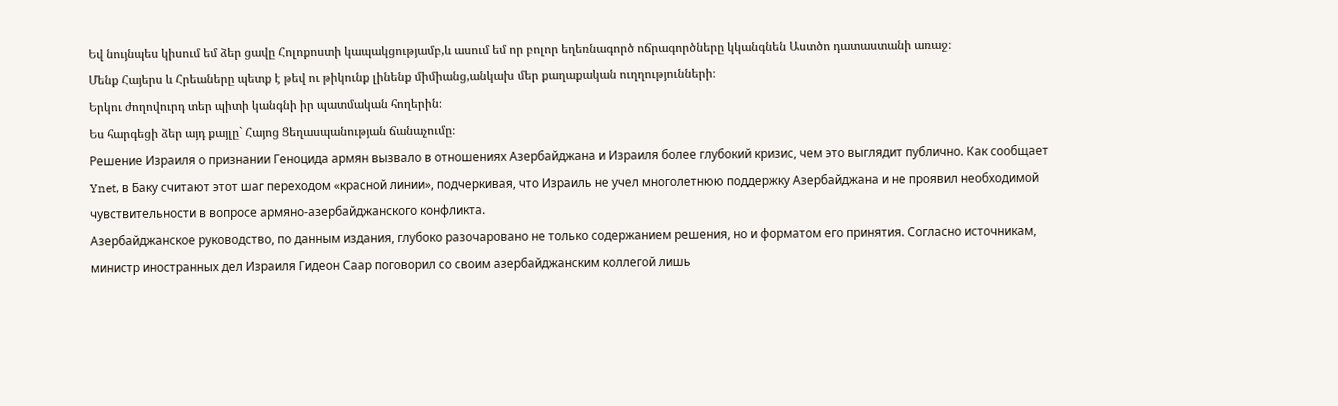Եվ նույնպես կիսում եմ ձեր ցավը Հոլոքոստի կապակցությամբ,և ասում եմ որ բոլոր եղեռնագործ ոճրագործները կկանգնեն Աստծո դատաստանի առաջ։
Մենք Հայերս և Հրեաները պետք է թեվ ու թիկունք լինենք միմիանց,անկախ մեր քաղաքական ուղղությունների։
Երկու ժողովուրդ տեր պիտի կանգնի իր պատմական հողերին։
Ես հարգեցի ձեր այդ քայլը` Հայոց Ցեղասպանության ճանաչումը։
Решение Израиля о признании Геноцида армян вызвало в отношениях Азербайджана и Израиля более глубокий кризис, чем это выглядит публично. Как сообщает Ynet, в Баку считают этот шаг переходом «красной линии», подчеркивая, что Израиль не учел многолетнюю поддержку Азербайджана и не проявил необходимой чувствительности в вопросе армяно-азербайджанского конфликта.
Азербайджанское руководство, по данным издания, глубоко разочаровано не только содержанием решения, но и форматом его принятия. Согласно источникам, министр иностранных дел Израиля Гидеон Саар поговорил со своим азербайджанским коллегой лишь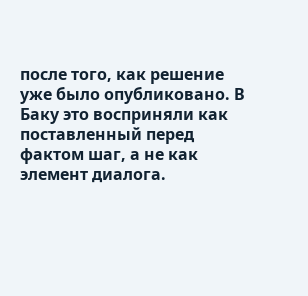после того, как решение уже было опубликовано. В Баку это восприняли как поставленный перед фактом шаг, а не как элемент диалога.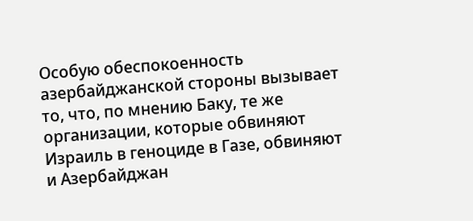Особую обеспокоенность азербайджанской стороны вызывает то, что, по мнению Баку, те же организации, которые обвиняют Израиль в геноциде в Газе, обвиняют и Азербайджан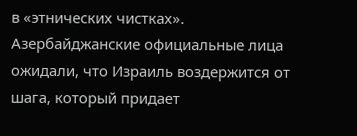в «этнических чистках».
Азербайджанские официальные лица ожидали, что Израиль воздержится от шага, который придает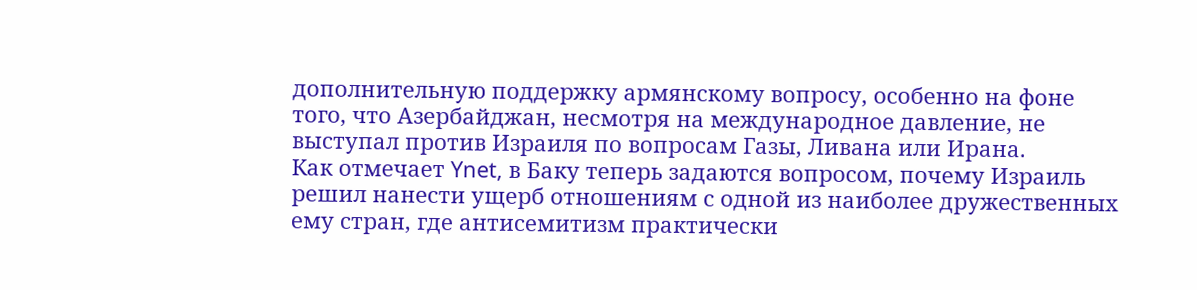дополнительную поддержку армянскому вопросу, особенно на фоне того, что Азербайджан, несмотря на международное давление, не выступал против Израиля по вопросам Газы, Ливана или Ирана.
Как отмечает Ynet, в Баку теперь задаются вопросом, почему Израиль решил нанести ущерб отношениям с одной из наиболее дружественных ему стран, где антисемитизм практически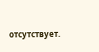отсутствует.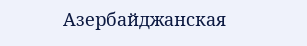Азербайджанская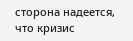сторона надеется, что кризис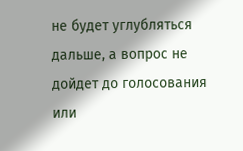не будет углубляться дальше, а вопрос не дойдет до голосования или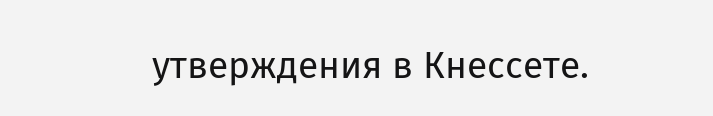утверждения в Кнессете.